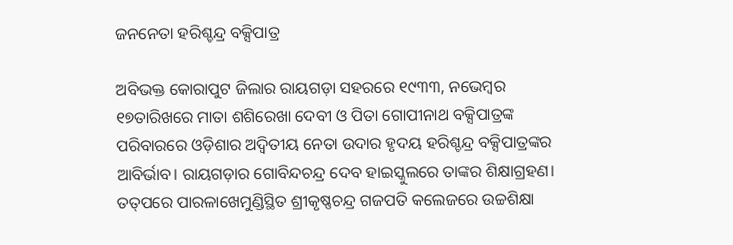ଜନନେତା ହରିଶ୍ଚନ୍ଦ୍ର ବକ୍ସିପାତ୍ର

ଅବିଭକ୍ତ କୋରାପୁଟ ଜିଲାର ରାୟଗଡ଼ା ସହରରେ ୧୯୩୩, ନଭେମ୍ବର ୧୭ତାରିଖରେ ମାତା ଶଶିରେଖା ଦେବୀ ଓ ପିତା ଗୋପୀନାଥ ବକ୍ସିପାତ୍ରଙ୍କ ପରିବାରରେ ଓଡ଼ିଶାର ଅଦ୍ୱିତୀୟ ନେତା ଉଦାର ହୃଦୟ ହରିଶ୍ଚନ୍ଦ୍ର ବକ୍ସିପାତ୍ରଙ୍କର ଆବିର୍ଭାବ। ରାୟଗଡ଼ାର ଗୋବିନ୍ଦଚନ୍ଦ୍ର ଦେବ ହାଇସ୍କୁଲରେ ତାଙ୍କର ଶିକ୍ଷାଗ୍ରହଣ। ତତ୍‌ପରେ ପାରଳାଖେମୁଣ୍ଡିସ୍ଥିତ ଶ୍ରୀକୃଷ୍ଣଚନ୍ଦ୍ର ଗଜପତି କଲେଜରେ ଉଚ୍ଚଶିକ୍ଷା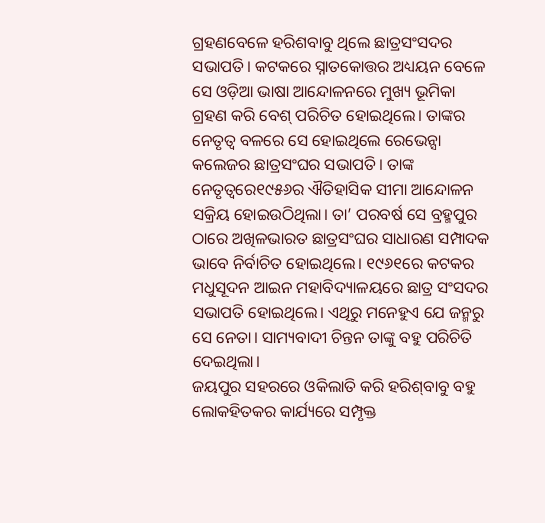ଗ୍ରହଣବେଳେ ହରିଶବାବୁ ଥିଲେ ଛାତ୍ରସଂସଦର ସଭାପତି। କଟକରେ ସ୍ନାତକୋତ୍ତର ଅଧ୍ୟୟନ ବେଳେ ସେ ଓଡ଼ିଆ ଭାଷା ଆନ୍ଦୋଳନରେ ମୁଖ୍ୟ ଭୂମିକା ଗ୍ରହଣ କରି ବେଶ୍‌ ପରିଚିତ ହୋଇଥିଲେ। ତାଙ୍କର ନେତୃତ୍ୱ ବଳରେ ସେ ହୋଇଥିଲେ ରେଭେନ୍ସା କଲେଜର ଛାତ୍ରସଂଘର ସଭାପତି। ତାଙ୍କ ନେତୃତ୍ୱରେ୧୯୫୬ର ଐତିହାସିକ ସୀମା ଆନ୍ଦୋଳନ ସକ୍ରିୟ ହୋଇଉଠିଥିଲା। ତା’ ପରବର୍ଷ ସେ ବ୍ରହ୍ମପୁର ଠାରେ ଅଖିଳଭାରତ ଛାତ୍ରସଂଘର ସାଧାରଣ ସମ୍ପାଦକ ଭାବେ ନିର୍ବାଚିତ ହୋଇଥିଲେ। ୧୯୬୧ରେ କଟକର ମଧୁସୂଦନ ଆଇନ ମହାବିଦ୍ୟାଳୟରେ ଛାତ୍ର ସଂସଦର ସଭାପତି ହୋଇଥିଲେ। ଏଥିରୁ ମନେହୁଏ ଯେ ଜନ୍ମରୁ ସେ ନେତା। ସାମ୍ୟବାଦୀ ଚିନ୍ତନ ତାଙ୍କୁ ବହୁ ପରିଚିତି ଦେଇଥିଲା।
ଜୟପୁର ସହରରେ ଓକିଲାତି କରି ହରିଶ୍‌ବାବୁ ବହୁ ଲୋକହିତକର କାର୍ଯ୍ୟରେ ସମ୍ପୃକ୍ତ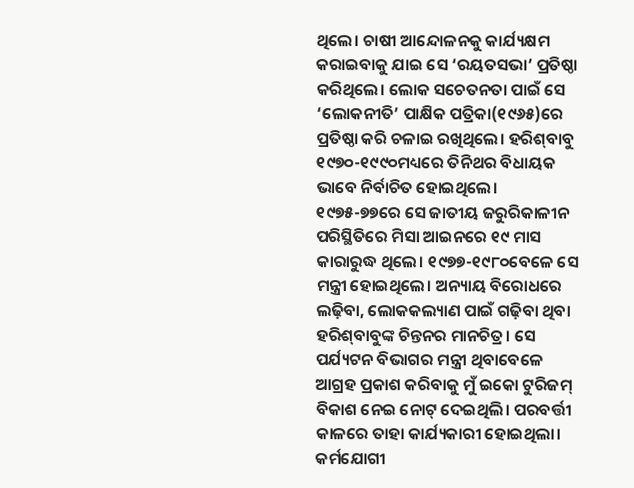ଥିଲେ। ଚାଷୀ ଆନ୍ଦୋଳନକୁ କାର୍ଯ୍ୟକ୍ଷମ କରାଇବାକୁ ଯାଇ ସେ ‘ରୟତସଭା’ ପ୍ରତିଷ୍ଠା କରିଥିଲେ। ଲୋକ ସଚେତନତା ପାଇଁ ସେ ‘ଲୋକନୀତି’ ପାକ୍ଷିକ ପତ୍ରିକା(୧୯୬୫)ରେ ପ୍ରତିଷ୍ଠା କରି ଚଳାଇ ରଖିଥିଲେ। ହରିଶ୍‌ବାବୁ ୧୯୭୦-୧୯୯୦ମଧ୍ୟରେ ତିନିଥର ବିଧାୟକ ଭାବେ ନିର୍ବାଚିତ ହୋଇଥିଲେ। ୧୯୭୫-୭୭ରେ ସେ ଜାତୀୟ ଜରୁରିକାଳୀନ ପରିସ୍ଥିତିରେ ମିସା ଆଇନରେ ୧୯ ମାସ କାରାରୁଦ୍ଧ ଥିଲେ। ୧୯୭୭-୧୯୮୦ବେଳେ ସେ ମନ୍ତ୍ରୀ ହୋଇଥିଲେ। ଅନ୍ୟାୟ ବିରୋଧରେ ଲଢ଼ିବା, ଲୋକକଲ୍ୟାଣ ପାଇଁ ଗଢ଼ିବା ଥିବା ହରିଶ୍‌ବାବୁଙ୍କ ଚିନ୍ତନର ମାନଚିତ୍ର। ସେ ପର୍ଯ୍ୟଟନ ବିଭାଗର ମନ୍ତ୍ରୀ ଥିବାବେଳେ ଆଗ୍ରହ ପ୍ରକାଶ କରିବାକୁ ମୁଁ ଇକୋ ଟୁରିଜମ୍‌ ବିକାଶ ନେଇ ନୋଟ୍‌ ଦେଇଥିଲି। ପରବର୍ତ୍ତୀ କାଳରେ ତାହା କାର୍ଯ୍ୟକାରୀ ହୋଇଥିଲା।
କର୍ମଯୋଗୀ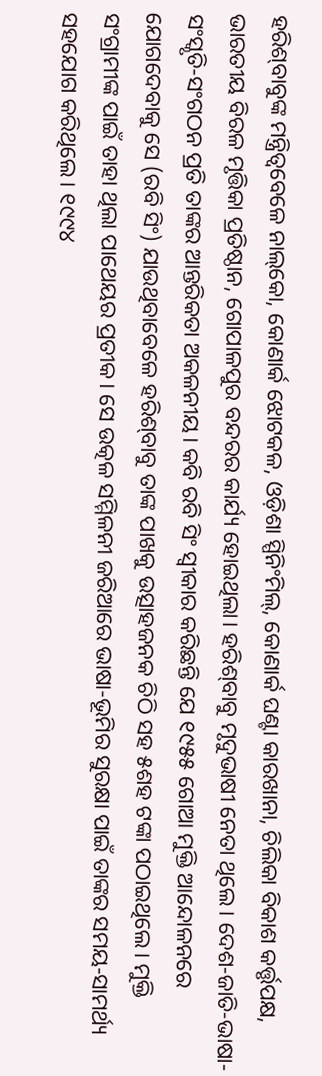ହରିଶ୍‌ବାବୁଙ୍କ ମନ୍ତ୍ରିତ୍ୱବେଳେ ନାଲ୍‌କୋ, କୋଣାର୍କ ଝୋଟକଳ, ଓଡ଼ିଶା ସ୍ପିନିଂମିଲ୍‌, କୋଣାର୍କ ଘଣ୍ଟା କାରଖାନା, ଚିଲିକା ବିକାଶ କର୍ତ୍ତୃପକ୍ଷ, ଭାରତୀୟ ବିରଳ ମୃତ୍ତିକା ପ୍ରତିଷ୍ଠାନ, ଗୋପାଳପୁର ବନ୍ଦରର କାର୍ଯ୍ୟ ହୋଇଥିଲା। ହରିଶ୍‌ବାବୁ ମୃଦୁଭାଷୀ ନେତା ଥିଲେ। ଦେଶ-ଜାତି-ଭାଷା-ସଂସ୍କୃତି-ସଂଗଠନ ପ୍ରତି ତାଙ୍କର ଆନ୍ତରିକତା ଅକଳନୀୟ। କବି ରବି ସିଂ ସ୍ବୀକାର କରିଛନ୍ତି ଯେ ୧୯୫୫ ଗୋଆ ମୁକ୍ତି ଆନ୍ଦୋଳନରେ ଯୋଗଦେବାକୁ ସେ (ରବି ସିଂ) ଯାଉଥିବାବେଳେ ହରିଶ୍‌ବାବୁ ତାଙ୍କ ପାଖକୁ ଉତ୍ସାହଜନକ ଚିଠି ସହ ୫ଶହ ଟଙ୍କା ପଠାଇଥିଲେ। ମୁକ୍ତି ସଂଗ୍ରାମୀଙ୍କ ପାଇଁ ତାହା ଥିଲା ପାଥେୟର ପ୍ରତୀକ। ସେ ଉତ୍କଳ ସମ୍ମିଳନୀ ଜରିଆରେ ଭାଷା-ଭୂମିର ସୁରକ୍ଷା ପାଇଁ ତାଙ୍କର ସମୟ-ସାମର୍ଥ୍ୟ ସହଯୋଗ କରିଥିଲେ। ୧୯୯୪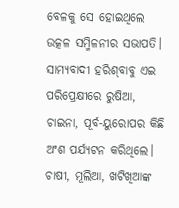ବେଳକୁ ସେ ହୋଇଥିଲେ ଉତ୍କଳ ସମ୍ମିଳନୀର ସଭାପତି। ସାମ୍ୟବାଦୀ ହରିଶ୍‌ବାବୁ ଏଇ ପରିପ୍ରେକ୍ଷୀରେ ରୁଷିଆ, ଚାଇନା, ପୂର୍ବ-ୟୁରୋପର କିଛି ଅଂଶ ପର୍ଯ୍ୟଟନ କରିଥିଲେ।
ଚାଷୀ, ମୂଲିଆ, ଖଟିଖିଆଙ୍କ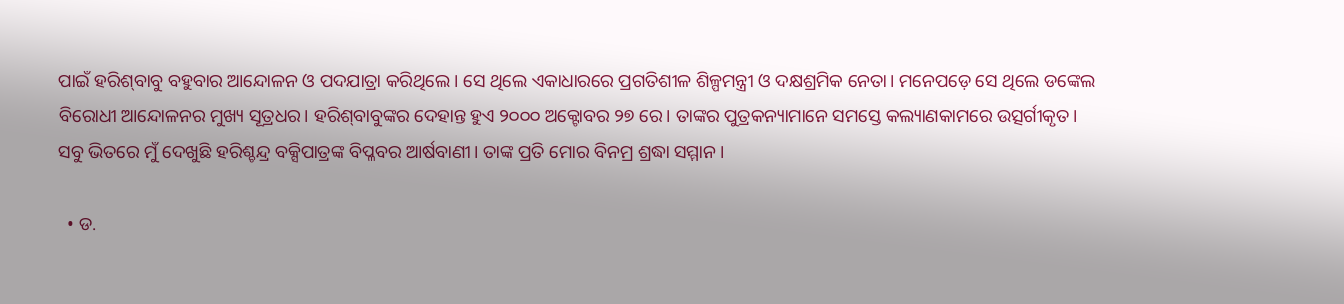ପାଇଁ ହରିଶ୍‌ବାବୁ ବହୁବାର ଆନ୍ଦୋଳନ ଓ ପଦଯାତ୍ରା କରିଥିଲେ। ସେ ଥିଲେ ଏକାଧାରରେ ପ୍ରଗତିଶୀଳ ଶିଳ୍ପମନ୍ତ୍ରୀ ଓ ଦକ୍ଷଶ୍ରମିକ ନେତା। ମନେପଡ଼େ ସେ ଥିଲେ ଡଙ୍କେଲ ବିରୋଧୀ ଆନ୍ଦୋଳନର ମୁଖ୍ୟ ସୂତ୍ରଧର। ହରିଶ୍‌ବାବୁଙ୍କର ଦେହାନ୍ତ ହୁଏ ୨୦୦୦ ଅକ୍ଟୋବର ୨୭ ରେ। ତାଙ୍କର ପୁତ୍ରକନ୍ୟାମାନେ ସମସ୍ତେ କଲ୍ୟାଣକାମରେ ଉତ୍ସର୍ଗୀକୃତ। ସବୁ ଭିତରେ ମୁଁ ଦେଖୁଛି ହରିଶ୍ଚନ୍ଦ୍ର ବକ୍ସିପାତ୍ରଙ୍କ ବିପ୍ଳବର ଆର୍ଷବାଣୀ। ତାଙ୍କ ପ୍ରତି ମୋର ବିନମ୍ର ଶ୍ରଦ୍ଧା ସମ୍ମାନ।

  • ଡ.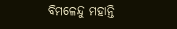ବିମଳେନ୍ଦୁ ମହାନ୍ତି